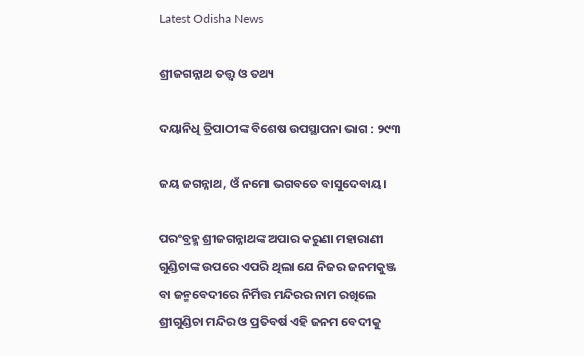Latest Odisha News

ଶ୍ରୀଜଗନ୍ନାଥ ତତ୍ତ୍ୱ ଓ ତଥ୍ୟ

ଦୟାନିଧି ତ୍ରିପାଠୀଙ୍କ ବିଶେଷ ଉପସ୍ଥାପନା ଭାଗ : ୨୯୩

ଜୟ ଜଗନ୍ନାଥ, ଓଁ ନମୋ ଭଗବତେ ବାସୁଦେବାୟ।

ପରଂବ୍ରହ୍ମ ଶ୍ରୀଜଗନ୍ନାଥଙ୍କ ଅପାର କରୁଣା ମହାରାଣୀ ଗୁଣ୍ଡିଚାଙ୍କ ଉପରେ ଏପରି ଥିଲା ଯେ ନିଜର ଜନମକୁଞ୍ଜ ବା ଜନ୍ମବେଦୀରେ ନିର୍ମିତ୍ତ ମନ୍ଦିରର ନାମ ରଖିଲେ ଶ୍ରୀଗୁଣ୍ଡିଚା ମନ୍ଦିର ଓ ପ୍ରତିବର୍ଷ ଏହି ଜନମ ବେଦୀକୁ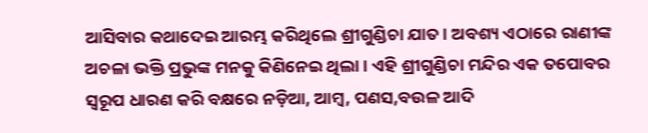ଆସିବାର କଥାଦେଇ ଆରମ୍ଭ କରିଥିଲେ ଶ୍ରୀଗୁଣ୍ଡିଚା ଯାତ। ଅବଶ୍ୟ ଏଠାରେ ରାଣୀଙ୍କ ଅଚଳା ଭକ୍ତି ପ୍ରଭୁଙ୍କ ମନକୁ କିଣିନେଇ ଥିଲା। ଏହି ଶ୍ରୀଗୁଣ୍ଡିଚା ମନ୍ଦିର ଏକ ତପୋବର ସ୍ୱରୂପ ଧାରଣ କରି ବକ୍ଷରେ ନଡ଼ିଆ, ଆମ୍ବ, ପଣସ,ବଉଳ ଆଦି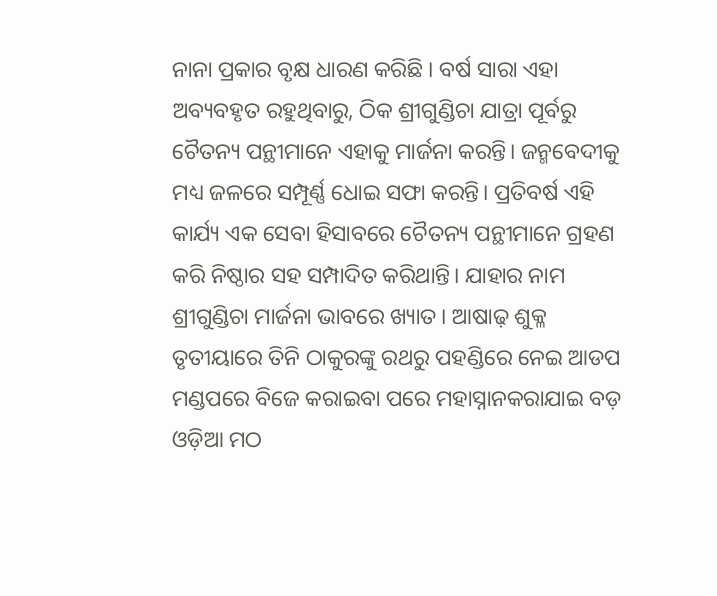ନାନା ପ୍ରକାର ବୃକ୍ଷ ଧାରଣ କରିଛି । ବର୍ଷ ସାରା ଏହା ଅବ୍ୟବହୃତ ରହୁଥିବାରୁ, ଠିକ ଶ୍ରୀଗୁଣ୍ଡିଚା ଯାତ୍ରା ପୂର୍ବରୁ ଚୈତନ୍ୟ ପନ୍ଥୀମାନେ ଏହାକୁ ମାର୍ଜନା କରନ୍ତି। ଜନ୍ମବେଦୀକୁ ମଧ୍ୟ ଜଳରେ ସମ୍ପୂର୍ଣ୍ଣ ଧୋଇ ସଫା କରନ୍ତି। ପ୍ରତିବର୍ଷ ଏହି କାର୍ଯ୍ୟ ଏକ ସେବା ହିସାବରେ ଚୈତନ୍ୟ ପନ୍ଥୀମାନେ ଗ୍ରହଣ କରି ନିଷ୍ଠାର ସହ ସମ୍ପାଦିତ କରିଥାନ୍ତି। ଯାହାର ନାମ ଶ୍ରୀଗୁଣ୍ଡିଚା ମାର୍ଜନା ଭାବରେ ଖ୍ୟାତ। ଆଷାଢ଼ ଶୁକ୍ଳ ତୃତୀୟାରେ ତିନି ଠାକୁରଙ୍କୁ ରଥରୁ ପହଣ୍ଡିରେ ନେଇ ଆଡପ ମଣ୍ଡପରେ ବିଜେ କରାଇବା ପରେ ମହାସ୍ନାନକରାଯାଇ ବଡ଼ ଓଡ଼ିଆ ମଠ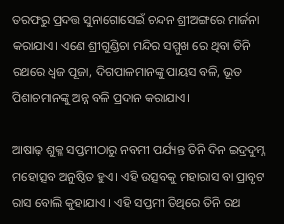ତରଫରୁ ପ୍ରଦତ୍ତ ସୁନାଗୋସେଇଁ ଚନ୍ଦନ ଶ୍ରୀଅଙ୍ଗରେ ମାର୍ଜନା କରାଯାଏ। ଏଣେ ଶ୍ରୀଗୁଣ୍ଡିଚା ମନ୍ଦିର ସମ୍ମୁଖ ରେ ଥିବା ତିନି ରଥରେ ଧ୍ୱଜ ପୂଜା, ଦିଗପାଳମାନଙ୍କୁ ପାୟସ ବଳି, ଭୂତ ପିଶାଚମାନଙ୍କୁ ଅନ୍ନ ବଳି ପ୍ରଦାନ କରାଯାଏ।

ଆଷାଢ଼ ଶୁକ୍ଳ ସପ୍ତମୀଠାରୁ ନବମୀ ପର୍ଯ୍ୟନ୍ତ ତିନି ଦିନ ଇଦ୍ରଦୁମ୍ନ ମହୋତ୍ସବ ଅନୁଷ୍ଠିତ ହୁଏ। ଏହି ଉତ୍ସବକୁ ମହାରାସ ବା ପ୍ରାବୃଟ ରାସ ବୋଲି କୁହାଯାଏ । ଏହି ସପ୍ତମୀ ତିଥିରେ ତିନି ରଥ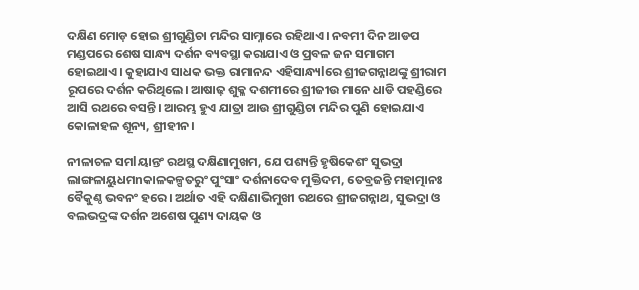ଦକ୍ଷିଣ ମୋଡ଼ ହୋଇ ଶ୍ରୀଗୁଣ୍ଡିଚା ମନ୍ଦିର ସାମ୍ନାରେ ରହିଥାଏ। ନବମୀ ଦିନ ଆଡପ ମଣ୍ଡପରେ ଶେଷ ସାନ୍ଧ୍ୟ ଦର୍ଶନ ବ୍ୟବସ୍ଥା କରାଯାଏ ଓ ପ୍ରବଳ ଜନ ସମାଗମ ହୋଇଥାଏ। କୁହାଯାଏ ସାଧକ ଭକ୍ତ ରାମାନନ୍ଦ ଏହିସାନ୍ଧ୍ୟlରେ ଶ୍ରୀଜଗନ୍ନାଥଙ୍କୁ ଶ୍ରୀରାମ ରୂପରେ ଦର୍ଶନ କରିଥିଲେ। ଆଷାଢ଼ ଶୁକ୍ଳ ଦଶମୀରେ ଶ୍ରୀଜୀଉ ମାନେ ଧାଡି ପହଣ୍ଡିରେ ଆସି ରଥରେ ବସନ୍ତି। ଆରମ୍ଭ ହୁଏ ଯାତ୍ରା ଆଉ ଶ୍ରୀଗୁଣ୍ଡିଚା ମନ୍ଦିର ପୁଣି ହୋଇଯାଏ କୋଳାହଳ ଶୂନ୍ୟ, ଶ୍ରୀହୀନ।

ନୀଳାଚଳ ସମlୟାନ୍ତଂ ରଥସ୍ଥ ଦକ୍ଷିଣାମୁଖମ, ଯେ ପଶ୍ୟନ୍ତି ହୃଷିକେଶଂ ସୁଭଦ୍ରା ଲାଙ୍ଗଳାୟୁଧମnକାଳକଳ୍ପତରୁଂ ପୁଂସାଂ ଦର୍ଶନାଦେବ ମୁକ୍ତିଦମ, ତେବ୍ରଜନ୍ତି ମହାତ୍ମାନଃ ବୈକୁଣ୍ଠ ଭବନଂ ହରେ। ଅର୍ଥାତ ଏହି ଦକ୍ଷିଣାଭିମୁଖୀ ରଥରେ ଶ୍ରୀଜଗନ୍ନାଥ, ସୁଭଦ୍ରା ଓ ବଲଭଦ୍ରଙ୍କ ଦର୍ଶନ ଅଶେଷ ପୁଣ୍ୟ ଦାୟକ ଓ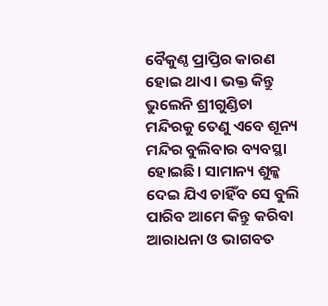ବୈକୁଣ୍ଠ ପ୍ରାପ୍ତିର କାରଣ ହୋଇ ଥାଏ। ଭକ୍ତ କିନ୍ତୁ ଭୁଲେନି ଶ୍ରୀଗୁଣ୍ଡିଚା ମନ୍ଦିରକୁ ତେଣୁ ଏବେ ଶୂନ୍ୟ ମନ୍ଦିର ବୁଲିବାର ବ୍ୟବସ୍ଥା ହୋଇଛି। ସାମାନ୍ୟ ଶୁଳ୍କ ଦେଇ ଯିଏ ଚାହିଁବ ସେ ବୁଲି ପାରିବ ଆମେ କିନ୍ତୁ କରିବା ଆରାଧନା ଓ ଭାଗବତ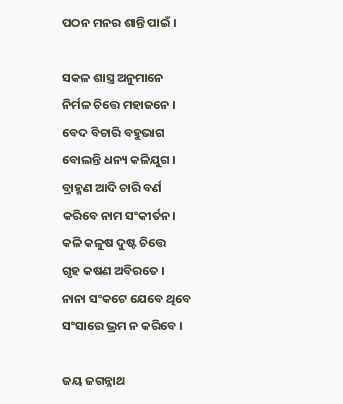ପଠନ ମନର ଶାନ୍ତି ପାଇଁ ।

ସକଳ ଶାସ୍ତ୍ର ଅନୁମାନେ
ନିର୍ମଳ ଚିତ୍ତେ ମହାଜନେ ।
ବେଦ ବିଚାରି ବହୁଭାଗ
ବୋଲନ୍ତି ଧନ୍ୟ କଳିଯୁଗ ।
ବ୍ରାହ୍ମଣ ଆଦି ଚାରି ବର୍ଣ
କରିବେ ନାମ ସଂକୀର୍ତନ।
କଳି କଳୁଷ ଦୁଷ୍ଟ ଚିତ୍ତେ
ଗୃହ କଷଣ ଅବିରତେ ।
ନାନା ସଂକଟେ ଯେବେ ଥିବେ
ସଂସାରେ ଭ୍ରମ ନ କରିବେ ।

ଜୟ ଜଗନ୍ନାଥ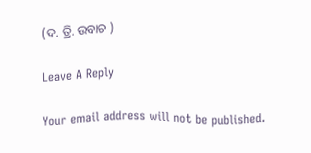(ଦ. ତ୍ରି. ଉବାଚ )

Leave A Reply

Your email address will not be published.